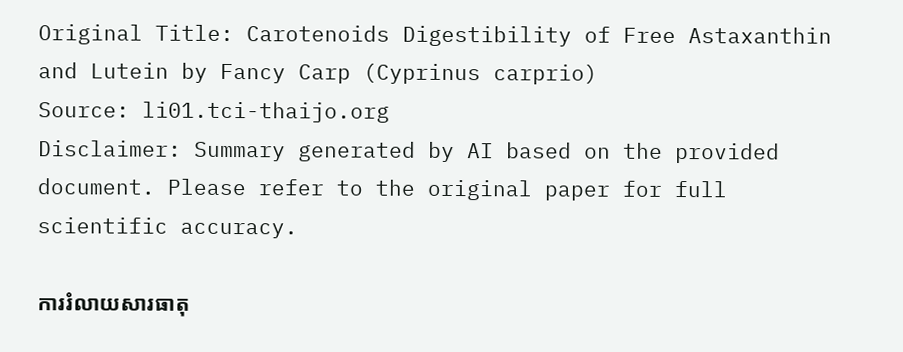Original Title: Carotenoids Digestibility of Free Astaxanthin and Lutein by Fancy Carp (Cyprinus carprio)
Source: li01.tci-thaijo.org
Disclaimer: Summary generated by AI based on the provided document. Please refer to the original paper for full scientific accuracy.

ការរំលាយសារធាតុ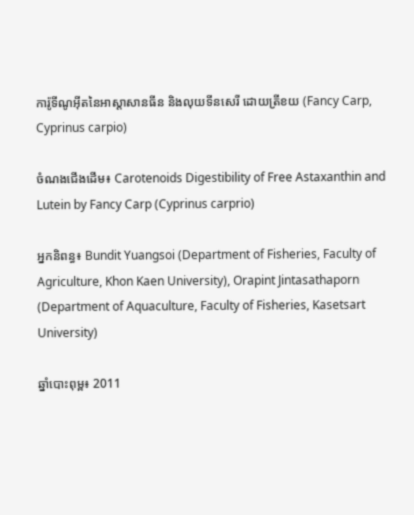ការ៉ូទីណូអ៊ីតនៃអាស្តាសានធីន និងលុយទីនសេរី ដោយត្រីខយ (Fancy Carp, Cyprinus carpio)

ចំណងជើងដើម៖ Carotenoids Digestibility of Free Astaxanthin and Lutein by Fancy Carp (Cyprinus carprio)

អ្នកនិពន្ធ៖ Bundit Yuangsoi (Department of Fisheries, Faculty of Agriculture, Khon Kaen University), Orapint Jintasathaporn (Department of Aquaculture, Faculty of Fisheries, Kasetsart University)

ឆ្នាំបោះពុម្ព៖ 2011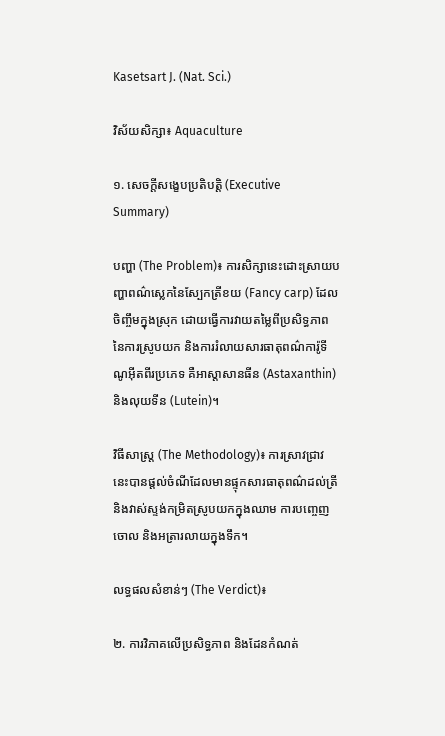Kasetsart J. (Nat. Sci.)

វិស័យសិក្សា៖ Aquaculture

១. សេចក្តីសង្ខេបប្រតិបត្តិ (Executive Summary)

បញ្ហា (The Problem)៖ ការសិក្សានេះដោះស្រាយបញ្ហាពណ៌ស្លេកនៃស្បែកត្រីខយ (Fancy carp) ដែលចិញ្ចឹមក្នុងស្រុក ដោយធ្វើការវាយតម្លៃពីប្រសិទ្ធភាពនៃការស្រូបយក និងការរំលាយសារធាតុពណ៌ការ៉ូទីណូអ៊ីតពីរប្រភេទ គឺអាស្តាសានធីន (Astaxanthin) និងលុយទីន (Lutein)។

វិធីសាស្ត្រ (The Methodology)៖ ការស្រាវជ្រាវនេះបានផ្តល់ចំណីដែលមានផ្ទុកសារធាតុពណ៌ដល់ត្រី និងវាស់ស្ទង់កម្រិតស្រូបយកក្នុងឈាម ការបញ្ចេញចោល និងអត្រារលាយក្នុងទឹក។

លទ្ធផលសំខាន់ៗ (The Verdict)៖

២. ការវិភាគលើប្រសិទ្ធភាព និងដែនកំណត់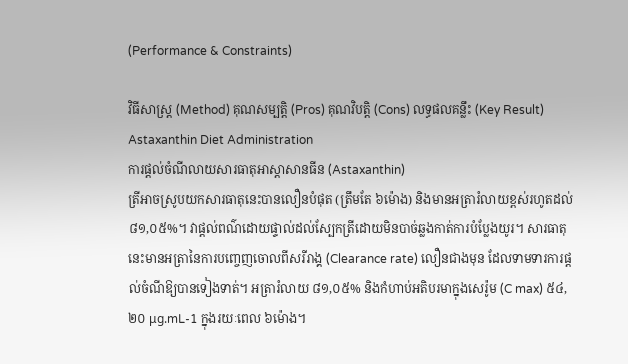(Performance & Constraints)

វិធីសាស្ត្រ (Method) គុណសម្បត្តិ (Pros) គុណវិបត្តិ (Cons) លទ្ធផលគន្លឹះ (Key Result)
Astaxanthin Diet Administration
ការផ្តល់ចំណីលាយសារធាតុអាស្តាសានធីន (Astaxanthin)
ត្រីអាចស្រូបយកសារធាតុនេះបានលឿនបំផុត (ត្រឹមតែ ៦ម៉ោង) និងមានអត្រារំលាយខ្ពស់រហូតដល់ ៨១,០៥%។ វាផ្តល់ពណ៌ដោយផ្ទាល់ដល់ស្បែកត្រីដោយមិនបាច់ឆ្លងកាត់ការបំប្លែងយូរ។ សារធាតុនេះមានអត្រានៃការបញ្ចេញចោលពីសរីរាង្គ (Clearance rate) លឿនជាងមុន ដែលទាមទារការផ្តល់ចំណីឱ្យបានទៀងទាត់។ អត្រារំលាយ ៨១,០៥% និងកំហាប់អតិបរមាក្នុងសេរ៉ូម (C max) ៥៤,២០ μg.mL-1 ក្នុងរយៈពេល ៦ម៉ោង។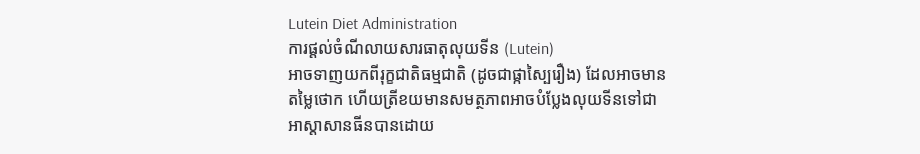Lutein Diet Administration
ការផ្តល់ចំណីលាយសារធាតុលុយទីន (Lutein)
អាចទាញយកពីរុក្ខជាតិធម្មជាតិ (ដូចជាផ្កាស្បៃរឿង) ដែលអាចមានតម្លៃថោក ហើយត្រីខយមានសមត្ថភាពអាចបំប្លែងលុយទីនទៅជាអាស្តាសានធីនបានដោយ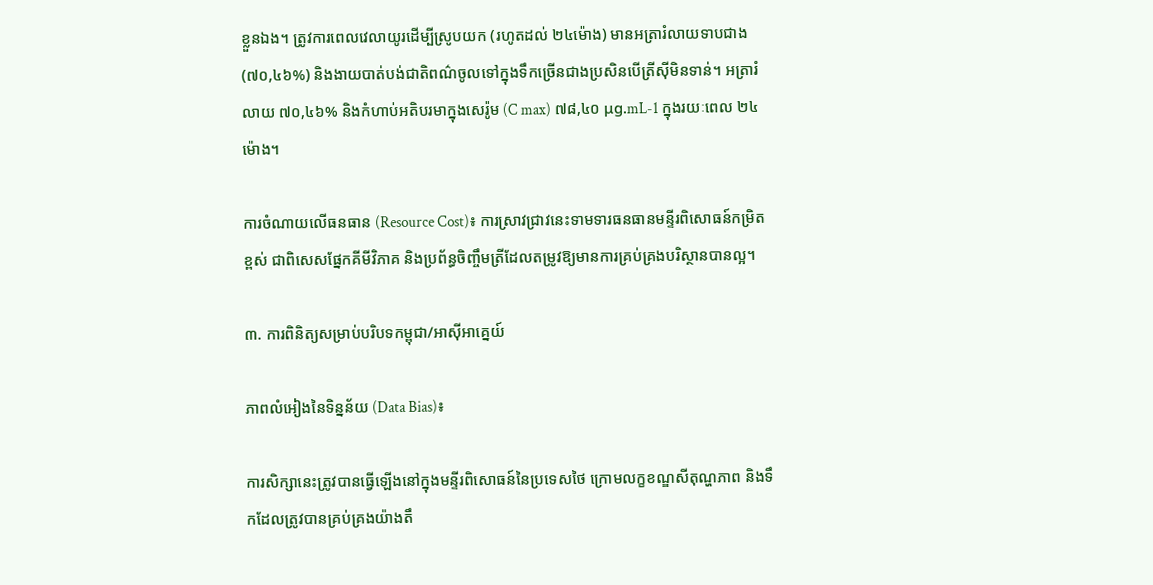ខ្លួនឯង។ ត្រូវការពេលវេលាយូរដើម្បីស្រូបយក (រហូតដល់ ២៤ម៉ោង) មានអត្រារំលាយទាបជាង (៧០,៤៦%) និងងាយបាត់បង់ជាតិពណ៌ចូលទៅក្នុងទឹកច្រើនជាងប្រសិនបើត្រីស៊ីមិនទាន់។ អត្រារំលាយ ៧០,៤៦% និងកំហាប់អតិបរមាក្នុងសេរ៉ូម (C max) ៧៨,៤០ μg.mL-1 ក្នុងរយៈពេល ២៤ម៉ោង។

ការចំណាយលើធនធាន (Resource Cost)៖ ការស្រាវជ្រាវនេះទាមទារធនធានមន្ទីរពិសោធន៍កម្រិតខ្ពស់ ជាពិសេសផ្នែកគីមីវិភាគ និងប្រព័ន្ធចិញ្ចឹមត្រីដែលតម្រូវឱ្យមានការគ្រប់គ្រងបរិស្ថានបានល្អ។

៣. ការពិនិត្យសម្រាប់បរិបទកម្ពុជា/អាស៊ីអាគ្នេយ៍

ភាពលំអៀងនៃទិន្នន័យ (Data Bias)៖

ការសិក្សានេះត្រូវបានធ្វើឡើងនៅក្នុងមន្ទីរពិសោធន៍នៃប្រទេសថៃ ក្រោមលក្ខខណ្ឌសីតុណ្ហភាព និងទឹកដែលត្រូវបានគ្រប់គ្រងយ៉ាងតឹ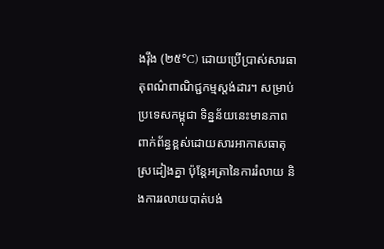ងរ៉ឹង (២៥°C) ដោយប្រើប្រាស់សារធាតុពណ៌ពាណិជ្ជកម្មស្តង់ដារ។ សម្រាប់ប្រទេសកម្ពុជា ទិន្នន័យនេះមានភាពពាក់ព័ន្ធខ្ពស់ដោយសារអាកាសធាតុស្រដៀងគ្នា ប៉ុន្តែអត្រានៃការរំលាយ និងការរលាយបាត់បង់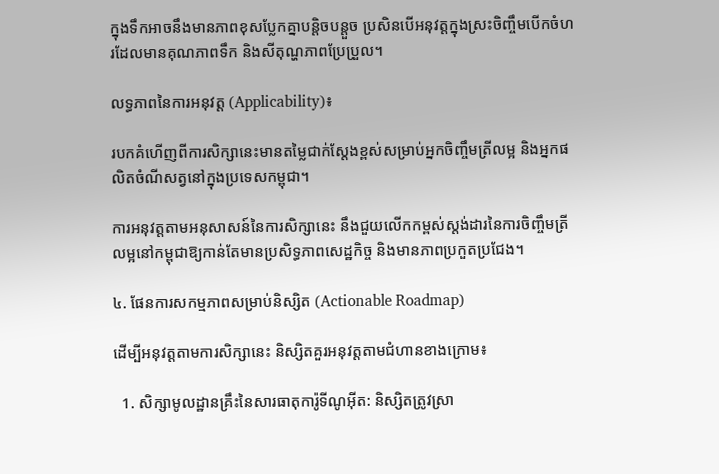ក្នុងទឹកអាចនឹងមានភាពខុសប្លែកគ្នាបន្តិចបន្តួច ប្រសិនបើអនុវត្តក្នុងស្រះចិញ្ចឹមបើកចំហរដែលមានគុណភាពទឹក និងសីតុណ្ហភាពប្រែប្រួល។

លទ្ធភាពនៃការអនុវត្ត (Applicability)៖

របកគំហើញពីការសិក្សានេះមានតម្លៃជាក់ស្តែងខ្ពស់សម្រាប់អ្នកចិញ្ចឹមត្រីលម្អ និងអ្នកផលិតចំណីសត្វនៅក្នុងប្រទេសកម្ពុជា។

ការអនុវត្តតាមអនុសាសន៍នៃការសិក្សានេះ នឹងជួយលើកកម្ពស់ស្តង់ដារនៃការចិញ្ចឹមត្រីលម្អនៅកម្ពុជាឱ្យកាន់តែមានប្រសិទ្ធភាពសេដ្ឋកិច្ច និងមានភាពប្រកួតប្រជែង។

៤. ផែនការសកម្មភាពសម្រាប់និស្សិត (Actionable Roadmap)

ដើម្បីអនុវត្តតាមការសិក្សានេះ និស្សិតគួរអនុវត្តតាមជំហានខាងក្រោម៖

  1. សិក្សាមូលដ្ឋានគ្រឹះនៃសារធាតុការ៉ូទីណូអ៊ីត: និស្សិតត្រូវស្រា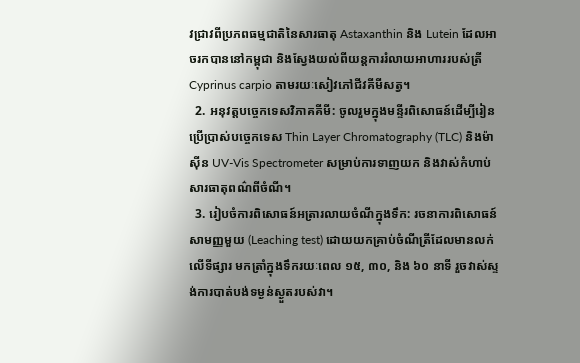វជ្រាវពីប្រភពធម្មជាតិនៃសារធាតុ Astaxanthin និង Lutein ដែលអាចរកបាននៅកម្ពុជា និងស្វែងយល់ពីយន្តការរំលាយអាហាររបស់ត្រី Cyprinus carpio តាមរយៈសៀវភៅជីវគីមីសត្វ។
  2. អនុវត្តបច្ចេកទេសវិភាគគីមី: ចូលរួមក្នុងមន្ទីរពិសោធន៍ដើម្បីរៀនប្រើប្រាស់បច្ចេកទេស Thin Layer Chromatography (TLC) និងម៉ាស៊ីន UV-Vis Spectrometer សម្រាប់ការទាញយក និងវាស់កំហាប់សារធាតុពណ៌ពីចំណី។
  3. រៀបចំការពិសោធន៍អត្រារលាយចំណីក្នុងទឹក: រចនាការពិសោធន៍សាមញ្ញមួយ (Leaching test) ដោយយកគ្រាប់ចំណីត្រីដែលមានលក់លើទីផ្សារ មកត្រាំក្នុងទឹករយៈពេល ១៥, ៣០, និង ៦០ នាទី រួចវាស់ស្ទង់ការបាត់បង់ទម្ងន់ស្ងួតរបស់វា។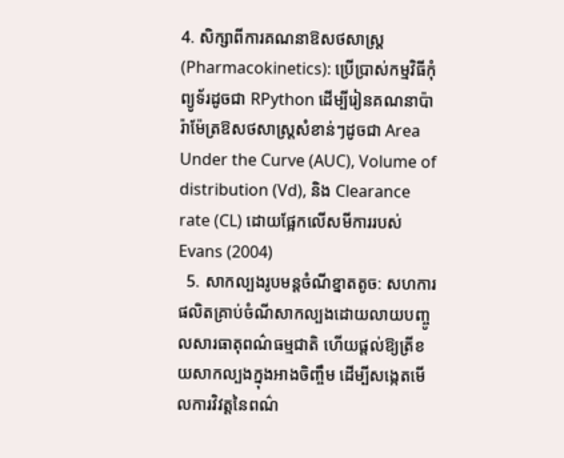4. សិក្សាពីការគណនាឱសថសាស្ត្រ (Pharmacokinetics): ប្រើប្រាស់កម្មវិធីកុំព្យូទ័រដូចជា RPython ដើម្បីរៀនគណនាប៉ារ៉ាម៉ែត្រឱសថសាស្ត្រសំខាន់ៗដូចជា Area Under the Curve (AUC), Volume of distribution (Vd), និង Clearance rate (CL) ដោយផ្អែកលើសមីការរបស់ Evans (2004)
  5. សាកល្បងរូបមន្តចំណីខ្នាតតូច: សហការផលិតគ្រាប់ចំណីសាកល្បងដោយលាយបញ្ចូលសារធាតុពណ៌ធម្មជាតិ ហើយផ្តល់ឱ្យត្រីខយសាកល្បងក្នុងអាងចិញ្ចឹម ដើម្បីសង្កេតមើលការវិវត្តនៃពណ៌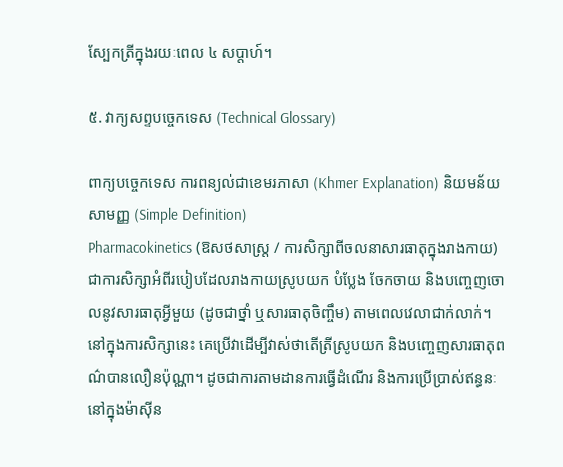ស្បែកត្រីក្នុងរយៈពេល ៤ សប្តាហ៍។

៥. វាក្យសព្ទបច្ចេកទេស (Technical Glossary)

ពាក្យបច្ចេកទេស ការពន្យល់ជាខេមរភាសា (Khmer Explanation) និយមន័យសាមញ្ញ (Simple Definition)
Pharmacokinetics (ឱសថសាស្ត្រ / ការសិក្សាពីចលនាសារធាតុក្នុងរាងកាយ) ជាការសិក្សាអំពីរបៀបដែលរាងកាយស្រូបយក បំប្លែង ចែកចាយ និងបញ្ចេញចោលនូវសារធាតុអ្វីមួយ (ដូចជាថ្នាំ ឬសារធាតុចិញ្ចឹម) តាមពេលវេលាជាក់លាក់។ នៅក្នុងការសិក្សានេះ គេប្រើវាដើម្បីវាស់ថាតើត្រីស្រូបយក និងបញ្ចេញសារធាតុពណ៌បានលឿនប៉ុណ្ណា។ ដូចជាការតាមដានការធ្វើដំណើរ និងការប្រើប្រាស់ឥន្ធនៈនៅក្នុងម៉ាស៊ីន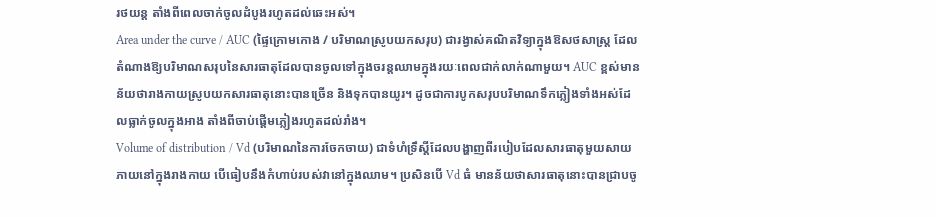រថយន្ត តាំងពីពេលចាក់ចូលដំបូងរហូតដល់ឆេះអស់។
Area under the curve / AUC (ផ្ទៃក្រោមកោង / បរិមាណស្រូបយកសរុប) ជារង្វាស់គណិតវិទ្យាក្នុងឱសថសាស្ត្រ ដែលតំណាងឱ្យបរិមាណសរុបនៃសារធាតុដែលបានចូលទៅក្នុងចរន្តឈាមក្នុងរយៈពេលជាក់លាក់ណាមួយ។ AUC ខ្ពស់មានន័យថារាងកាយស្រូបយកសារធាតុនោះបានច្រើន និងទុកបានយូរ។ ដូចជាការបូកសរុបបរិមាណទឹកភ្លៀងទាំងអស់ដែលធ្លាក់ចូលក្នុងអាង តាំងពីចាប់ផ្តើមភ្លៀងរហូតដល់រាំង។
Volume of distribution / Vd (បរិមាណនៃការចែកចាយ) ជាទំហំទ្រឹស្តីដែលបង្ហាញពីរបៀបដែលសារធាតុមួយសាយភាយនៅក្នុងរាងកាយ បើធៀបនឹងកំហាប់របស់វានៅក្នុងឈាម។ ប្រសិនបើ Vd ធំ មានន័យថាសារធាតុនោះបានជ្រាបចូ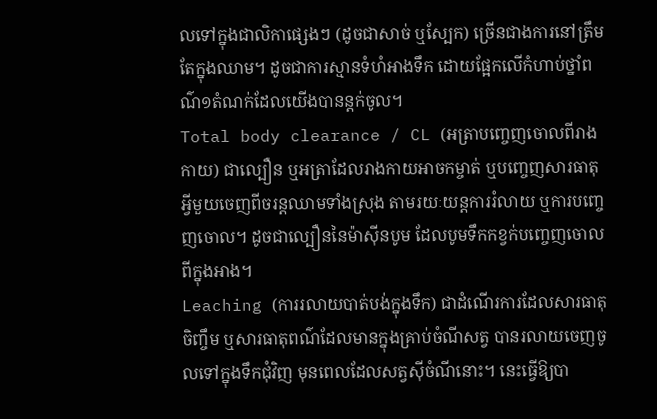លទៅក្នុងជាលិកាផ្សេងៗ (ដូចជាសាច់ ឬស្បែក) ច្រើនជាងការនៅត្រឹមតែក្នុងឈាម។ ដូចជាការស្មានទំហំអាងទឹក ដោយផ្អែកលើកំហាប់ថ្នាំពណ៌១តំណក់ដែលយើងបានន្តក់ចូល។
Total body clearance / CL (អត្រាបញ្ចេញចោលពីរាងកាយ) ជាល្បឿន ឬអត្រាដែលរាងកាយអាចកម្ចាត់ ឬបញ្ចេញសារធាតុអ្វីមួយចេញពីចរន្តឈាមទាំងស្រុង តាមរយៈយន្តការរំលាយ ឬការបញ្ចេញចោល។ ដូចជាល្បឿននៃម៉ាស៊ីនបូម ដែលបូមទឹកកខ្វក់បញ្ចេញចោលពីក្នុងអាង។
Leaching (ការរលាយបាត់បង់ក្នុងទឹក) ជាដំណើរការដែលសារធាតុចិញ្ចឹម ឬសារធាតុពណ៌ដែលមានក្នុងគ្រាប់ចំណីសត្វ បានរលាយចេញចូលទៅក្នុងទឹកជុំវិញ មុនពេលដែលសត្វស៊ីចំណីនោះ។ នេះធ្វើឱ្យបា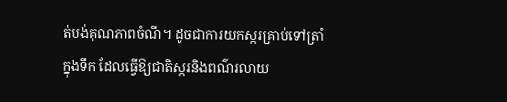ត់បង់គុណភាពចំណី។ ដូចជាការយកស្ករគ្រាប់ទៅត្រាំក្នុងទឹក ដែលធ្វើឱ្យជាតិស្ករនិងពណ៌រលាយ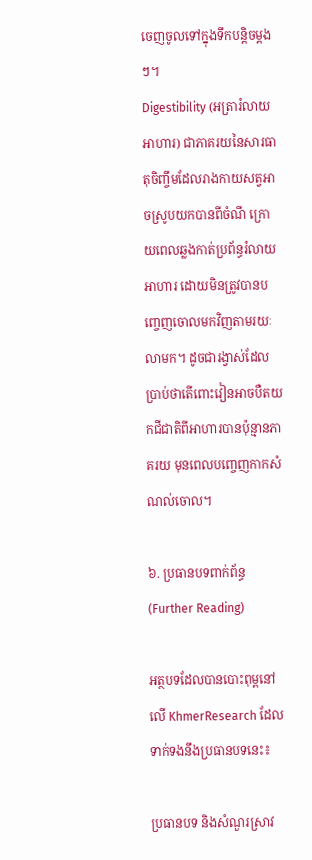ចេញចូលទៅក្នុងទឹកបន្តិចម្តងៗ។
Digestibility (អត្រារំលាយអាហារ) ជាភាគរយនៃសារធាតុចិញ្ចឹមដែលរាងកាយសត្វអាចស្រូបយកបានពីចំណី ក្រោយពេលឆ្លងកាត់ប្រព័ន្ធរំលាយអាហារ ដោយមិនត្រូវបានបញ្ចេញចោលមកវិញតាមរយៈលាមក។ ដូចជារង្វាស់ដែលប្រាប់ថាតើពោះវៀនអាចបឺតយកជីជាតិពីអាហារបានប៉ុន្មានភាគរយ មុនពេលបញ្ចេញកាកសំណល់ចោល។

៦. ប្រធានបទពាក់ព័ន្ធ (Further Reading)

អត្ថបទដែលបានបោះពុម្ពនៅលើ KhmerResearch ដែលទាក់ទងនឹងប្រធានបទនេះ៖

ប្រធានបទ និងសំណួរស្រាវ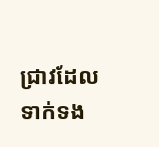ជ្រាវដែលទាក់ទង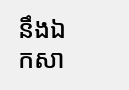នឹងឯកសា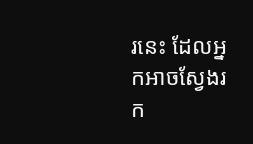រនេះ ដែលអ្នកអាចស្វែងរក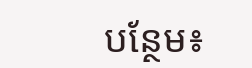បន្ថែម៖